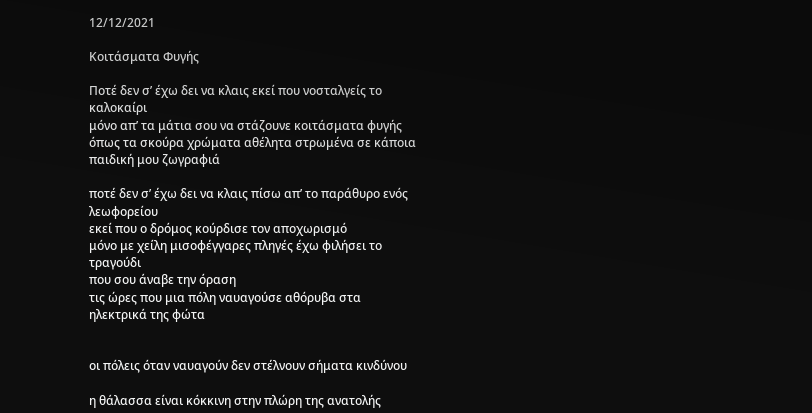12/12/2021

Κοιτάσματα Φυγής

Ποτέ δεν σ’ έχω δει να κλαις εκεί που νοσταλγείς το καλοκαίρι
μόνο απ’ τα μάτια σου να στάζουνε κοιτάσματα φυγής
όπως τα σκούρα χρώματα αθέλητα στρωμένα σε κάποια παιδική μου ζωγραφιά

ποτέ δεν σ’ έχω δει να κλαις πίσω απ’ το παράθυρο ενός λεωφορείου
εκεί που ο δρόμος κούρδισε τον αποχωρισμό
μόνο με χείλη μισοφέγγαρες πληγές έχω φιλήσει το τραγούδι
που σου άναβε την όραση
τις ώρες που μια πόλη ναυαγούσε αθόρυβα στα ηλεκτρικά της φώτα


οι πόλεις όταν ναυαγούν δεν στέλνουν σήματα κινδύνου

η θάλασσα είναι κόκκινη στην πλώρη της ανατολής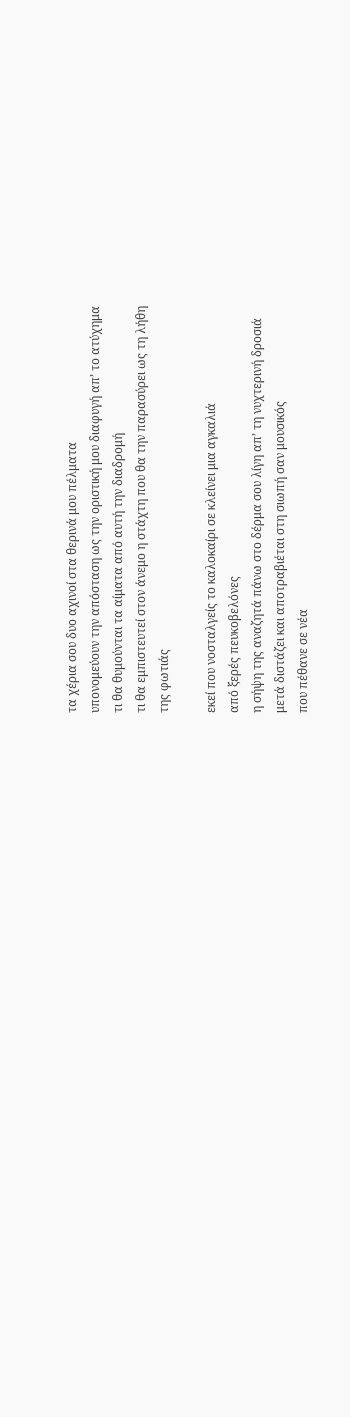τα χέρια σου δυο αχινοί στα θερινά μου πέλματα
υπονομεύουν την απόσταση ως την οριστική μου διαφυγή απ’ το ατύχημα
τι θα θυμούνται τα αίματα από αυτή την διαδρομή
τι θα εμπιστευτεί στον άνεμο η στάχτη που θα την παρασύρει ως τη λήθη
της φωτιάς

εκεί που νοσταλγείς το καλοκαίρι σε κλείνει μια αγκαλιά
από ξερές πευκοβελόνες
η σήψη της αναζητά πάνω στο δέρμα σου λίγη απ’ τη νυχτερινή δροσιά
μετά διστάζει και αποτραβιέται στη σιωπή σαν μουσικός
που πέθανε σε νέα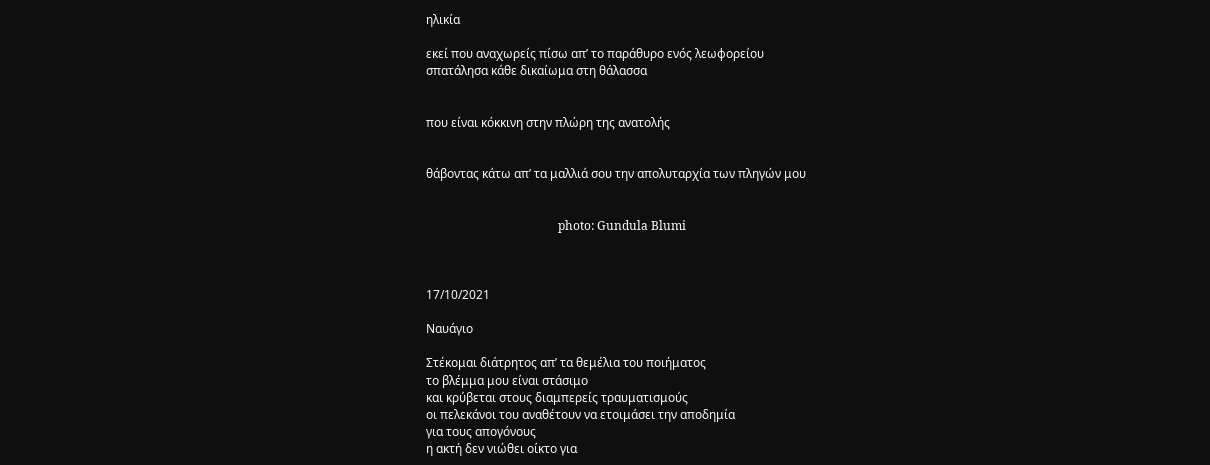ηλικία

εκεί που αναχωρείς πίσω απ’ το παράθυρο ενός λεωφορείου
σπατάλησα κάθε δικαίωμα στη θάλασσα


που είναι κόκκινη στην πλώρη της ανατολής


θάβοντας κάτω απ’ τα μαλλιά σου την απολυταρχία των πληγών μου


                                            photo: Gundula Blumi



17/10/2021

Ναυάγιο

Στέκομαι διάτρητος απ’ τα θεμέλια του ποιήματος
το βλέμμα μου είναι στάσιμο
και κρύβεται στους διαμπερείς τραυματισμούς
οι πελεκάνοι του αναθέτουν να ετοιμάσει την αποδημία
για τους απογόνους
η ακτή δεν νιώθει οίκτο για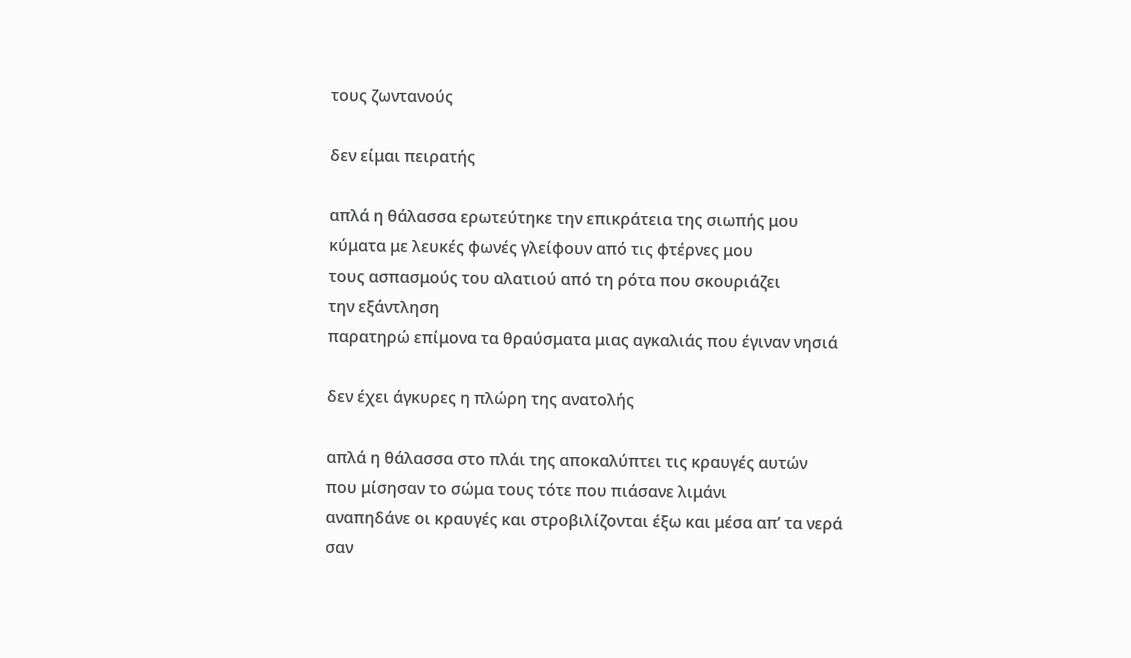τους ζωντανούς

δεν είμαι πειρατής

απλά η θάλασσα ερωτεύτηκε την επικράτεια της σιωπής μου
κύματα με λευκές φωνές γλείφουν από τις φτέρνες μου
τους ασπασμούς του αλατιού από τη ρότα που σκουριάζει
την εξάντληση
παρατηρώ επίμονα τα θραύσματα μιας αγκαλιάς που έγιναν νησιά

δεν έχει άγκυρες η πλώρη της ανατολής

απλά η θάλασσα στο πλάι της αποκαλύπτει τις κραυγές αυτών
που μίσησαν το σώμα τους τότε που πιάσανε λιμάνι
αναπηδάνε οι κραυγές και στροβιλίζονται έξω και μέσα απ’ τα νερά
σαν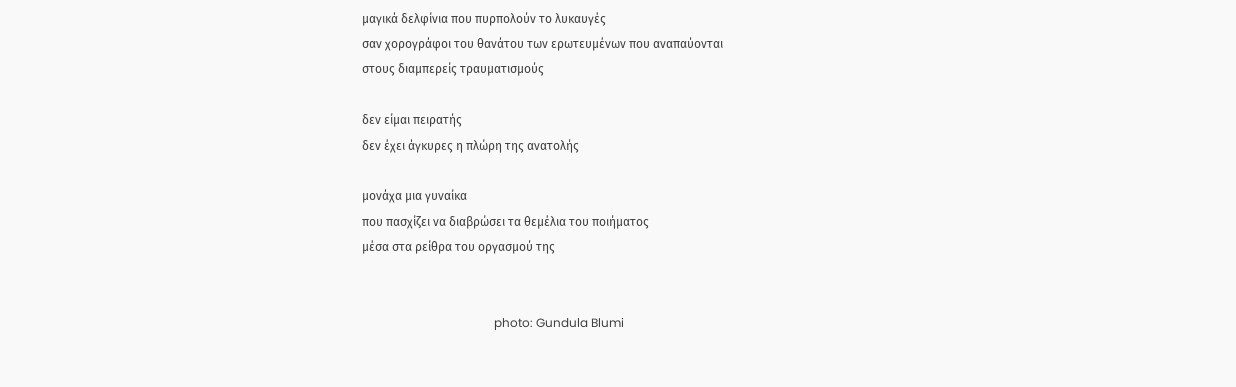μαγικά δελφίνια που πυρπολούν το λυκαυγές
σαν χορογράφοι του θανάτου των ερωτευμένων που αναπαύονται
στους διαμπερείς τραυματισμούς

δεν είμαι πειρατής
δεν έχει άγκυρες η πλώρη της ανατολής

μονάχα μια γυναίκα
που πασχίζει να διαβρώσει τα θεμέλια του ποιήματος
μέσα στα ρείθρα του οργασμού της


                                            photo: Gundula Blumi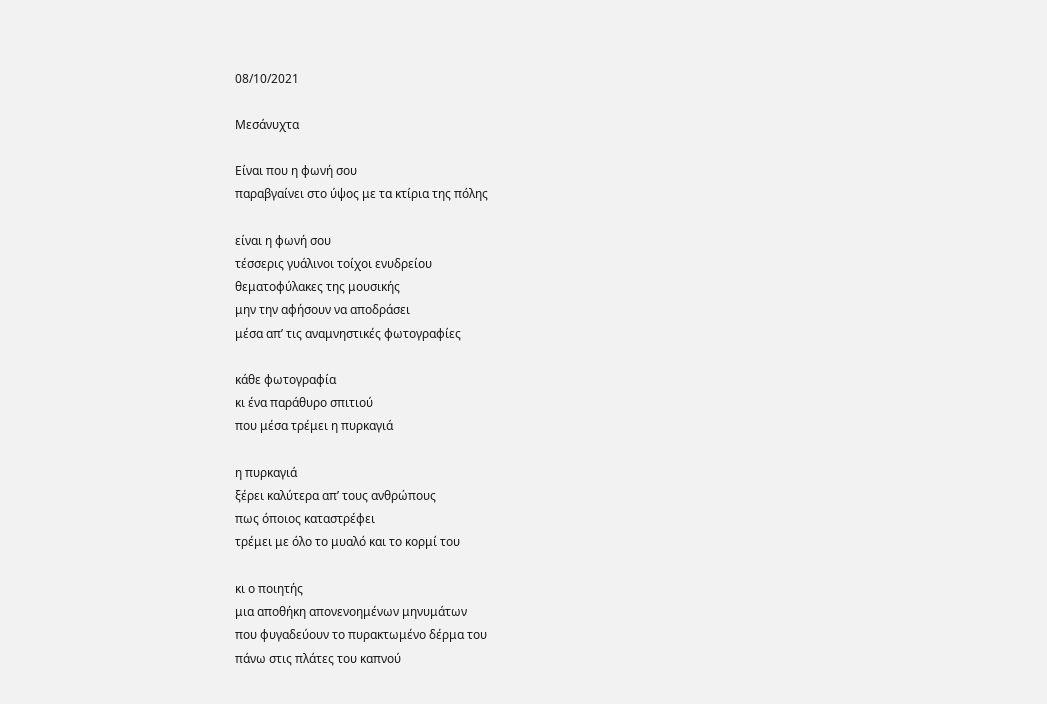08/10/2021

Μεσάνυχτα

Είναι που η φωνή σου
παραβγαίνει στο ύψος με τα κτίρια της πόλης

είναι η φωνή σου
τέσσερις γυάλινοι τοίχοι ενυδρείου
θεματοφύλακες της μουσικής
μην την αφήσουν να αποδράσει
μέσα απ’ τις αναμνηστικές φωτογραφίες

κάθε φωτογραφία
κι ένα παράθυρο σπιτιού
που μέσα τρέμει η πυρκαγιά

η πυρκαγιά
ξέρει καλύτερα απ’ τους ανθρώπους
πως όποιος καταστρέφει
τρέμει με όλο το μυαλό και το κορμί του

κι ο ποιητής
μια αποθήκη απονενοημένων μηνυμάτων
που φυγαδεύουν το πυρακτωμένο δέρμα του
πάνω στις πλάτες του καπνού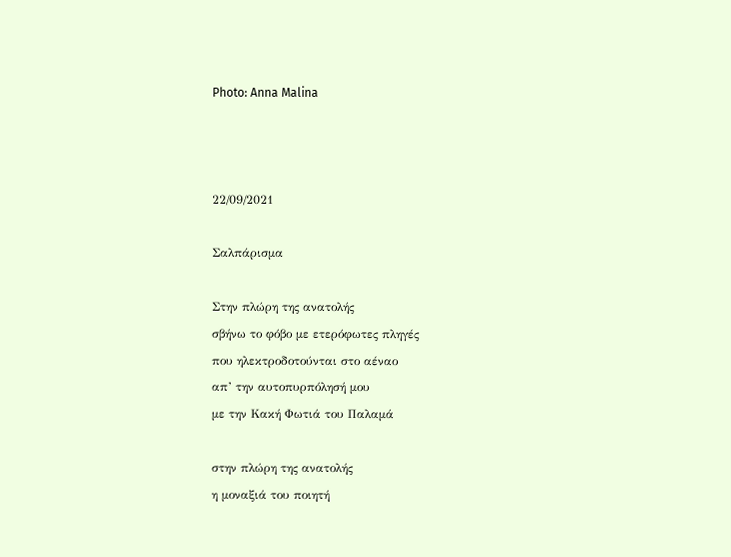Photo: Anna Malina



22/09/2021

Σαλπάρισμα

Στην πλώρη της ανατολής
σβήνω το φόβο με ετερόφωτες πληγές
που ηλεκτροδοτούνται στο αέναο
απ’ την αυτοπυρπόλησή μου
με την Κακή Φωτιά του Παλαμά

στην πλώρη της ανατολής
η μοναξιά του ποιητή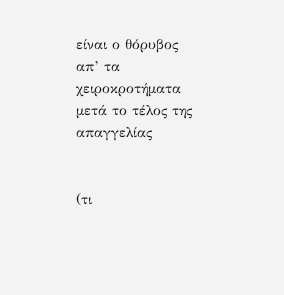είναι ο θόρυβος απ’ τα χειροκροτήματα
μετά το τέλος της απαγγελίας


(τι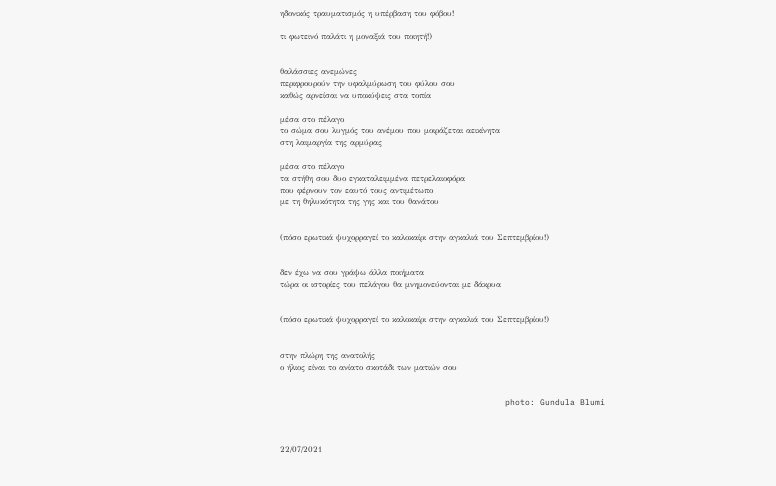ηδονικός τραυματισμός η υπέρβαση του φόβου!

τι φωτεινό παλάτι η μοναξιά του ποιητή!)


θαλάσσιες ανεμώνες
περιφρουρούν την υφαλμύρωση του φύλου σου
καθώς αρνείσαι να υποκύψεις στα τοπία

μέσα στο πέλαγο
το σώμα σου λυγμός του ανέμου που μοιράζεται αεικίνητα
στη λαιμαργία της αρμύρας

μέσα στο πέλαγο
τα στήθη σου δυο εγκαταλειμμένα πετρελαιοφόρα
που φέρνουν τον εαυτό τους αντιμέτωπο
με τη θηλυκότητα της γης και του θανάτου


(πόσο ερωτικά ψυχορραγεί το καλοκαίρι στην αγκαλιά του Σεπτεμβρίου!)


δεν έχω να σου γράψω άλλα ποιήματα
τώρα οι ιστορίες του πελάγου θα μνημονεύονται με δάκρυα


(πόσο ερωτικά ψυχορραγεί το καλοκαίρι στην αγκαλιά του Σεπτεμβρίου!)


στην πλώρη της ανατολής
ο ήλιος είναι το ανίατο σκοτάδι των ματιών σου


                                             photo: Gundula Blumi



22/07/2021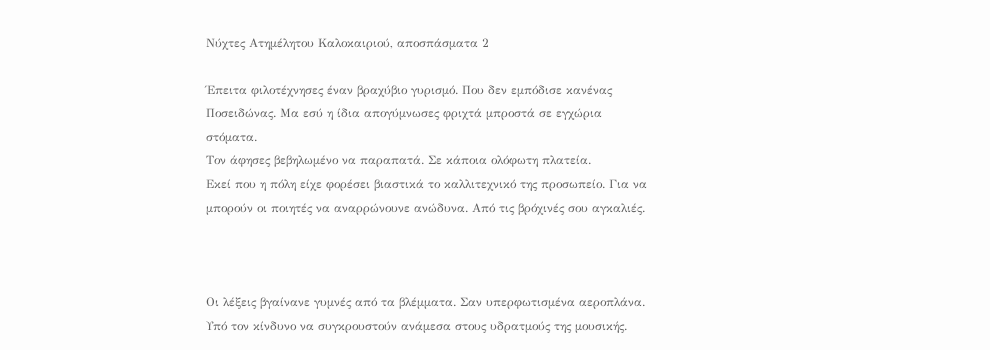Νύχτες Ατημέλητου Καλοκαιριού, αποσπάσματα 2

Έπειτα φιλοτέχνησες έναν βραχύβιο γυρισμό. Που δεν εμπόδισε κανένας Ποσειδώνας. Μα εσύ η ίδια απογύμνωσες φριχτά μπροστά σε εγχώρια στόματα.
Τον άφησες βεβηλωμένο να παραπατά. Σε κάποια ολόφωτη πλατεία.
Εκεί που η πόλη είχε φορέσει βιαστικά το καλλιτεχνικό της προσωπείο. Για να μπορούν οι ποιητές να αναρρώνουνε ανώδυνα. Από τις βρόχινές σου αγκαλιές.



Οι λέξεις βγαίνανε γυμνές από τα βλέμματα. Σαν υπερφωτισμένα αεροπλάνα. Υπό τον κίνδυνο να συγκρουστούν ανάμεσα στους υδρατμούς της μουσικής.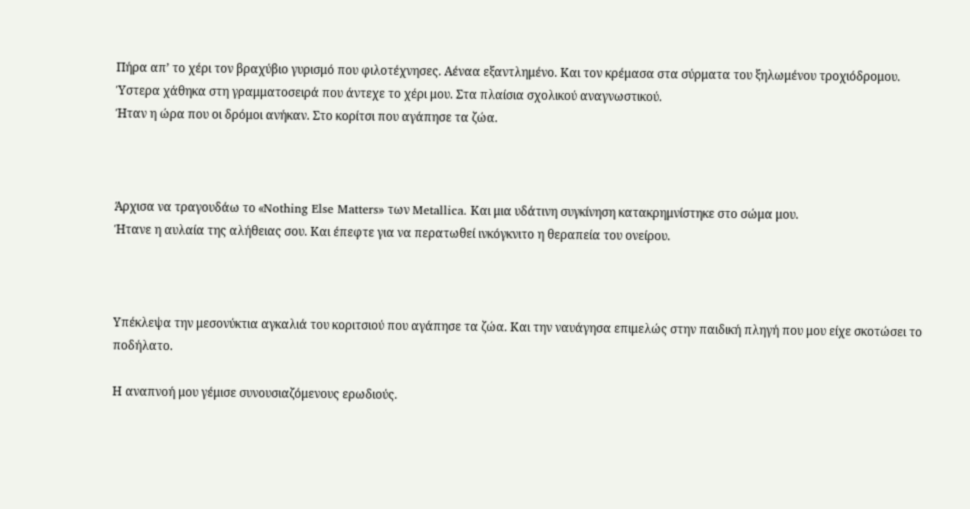Πήρα απ’ το χέρι τον βραχύβιο γυρισμό που φιλοτέχνησες. Αέναα εξαντλημένο. Και τον κρέμασα στα σύρματα του ξηλωμένου τροχιόδρομου.
Ύστερα χάθηκα στη γραμματοσειρά που άντεχε το χέρι μου. Στα πλαίσια σχολικού αναγνωστικού.
Ήταν η ώρα που οι δρόμοι ανήκαν. Στο κορίτσι που αγάπησε τα ζώα.



Άρχισα να τραγουδάω το «Nothing Else Matters» των Metallica. Και μια υδάτινη συγκίνηση κατακρημνίστηκε στο σώμα μου.
Ήτανε η αυλαία της αλήθειας σου. Και έπεφτε για να περατωθεί ινκόγκνιτο η θεραπεία του ονείρου.



Υπέκλεψα την μεσονύκτια αγκαλιά του κοριτσιού που αγάπησε τα ζώα. Και την ναυάγησα επιμελώς στην παιδική πληγή που μου είχε σκοτώσει το ποδήλατο.

Η αναπνοή μου γέμισε συνουσιαζόμενους ερωδιούς.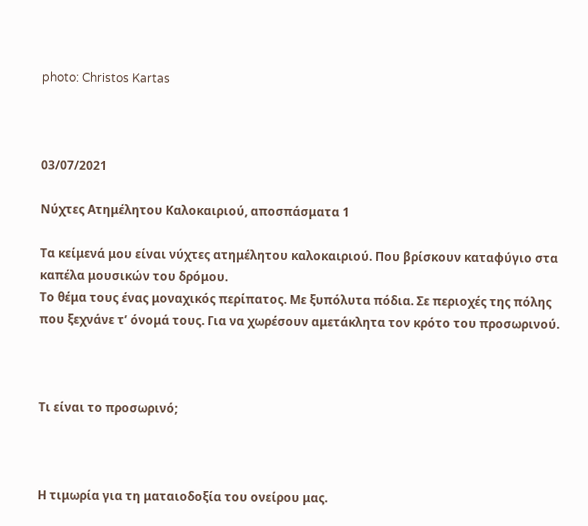photo: Christos Kartas



03/07/2021

Νύχτες Ατημέλητου Καλοκαιριού, αποσπάσματα 1

Τα κείμενά μου είναι νύχτες ατημέλητου καλοκαιριού. Που βρίσκουν καταφύγιο στα καπέλα μουσικών του δρόμου.
Το θέμα τους ένας μοναχικός περίπατος. Με ξυπόλυτα πόδια. Σε περιοχές της πόλης που ξεχνάνε τ’ όνομά τους. Για να χωρέσουν αμετάκλητα τον κρότο του προσωρινού.



Τι είναι το προσωρινό;



Η τιμωρία για τη ματαιοδοξία του ονείρου μας.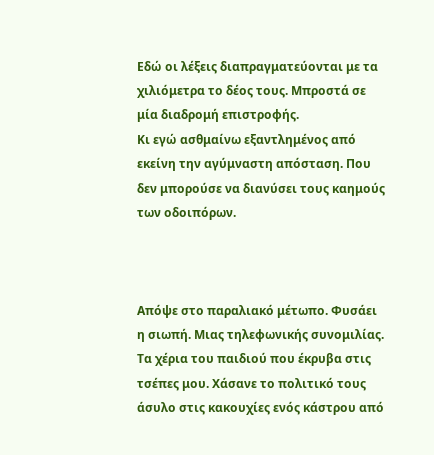Εδώ οι λέξεις διαπραγματεύονται με τα χιλιόμετρα το δέος τους. Μπροστά σε μία διαδρομή επιστροφής.
Κι εγώ ασθμαίνω εξαντλημένος από εκείνη την αγύμναστη απόσταση. Που δεν μπορούσε να διανύσει τους καημούς των οδοιπόρων.



Απόψε στο παραλιακό μέτωπο. Φυσάει η σιωπή. Μιας τηλεφωνικής συνομιλίας.
Τα χέρια του παιδιού που έκρυβα στις τσέπες μου. Χάσανε το πολιτικό τους άσυλο στις κακουχίες ενός κάστρου από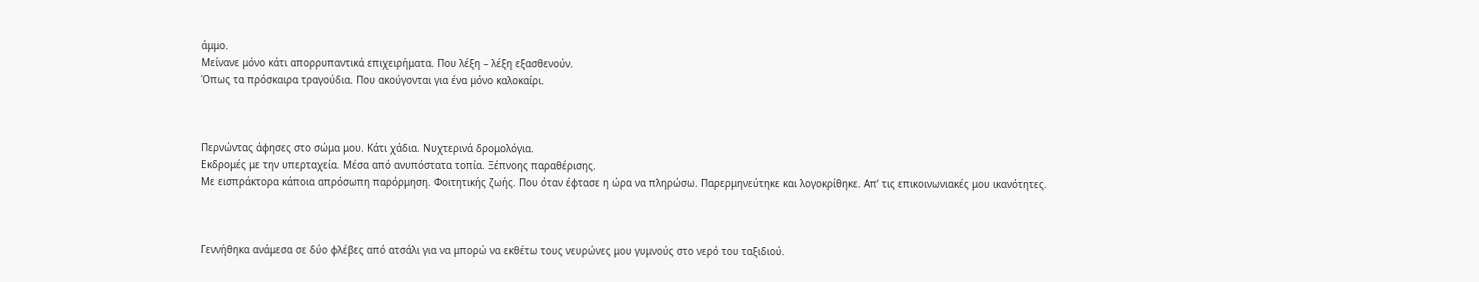άμμο.
Μείνανε μόνο κάτι απορρυπαντικά επιχειρήματα. Που λέξη – λέξη εξασθενούν.
Όπως τα πρόσκαιρα τραγούδια. Που ακούγονται για ένα μόνο καλοκαίρι.



Περνώντας άφησες στο σώμα μου. Κάτι χάδια. Νυχτερινά δρομολόγια.
Εκδρομές με την υπερταχεία. Μέσα από ανυπόστατα τοπία. Ξέπνοης παραθέρισης.
Με εισπράκτορα κάποια απρόσωπη παρόρμηση. Φοιτητικής ζωής. Που όταν έφτασε η ώρα να πληρώσω. Παρερμηνεύτηκε και λογοκρίθηκε. Απ’ τις επικοινωνιακές μου ικανότητες.



Γεννήθηκα ανάμεσα σε δύο φλέβες από ατσάλι για να μπορώ να εκθέτω τους νευρώνες μου γυμνούς στο νερό του ταξιδιού.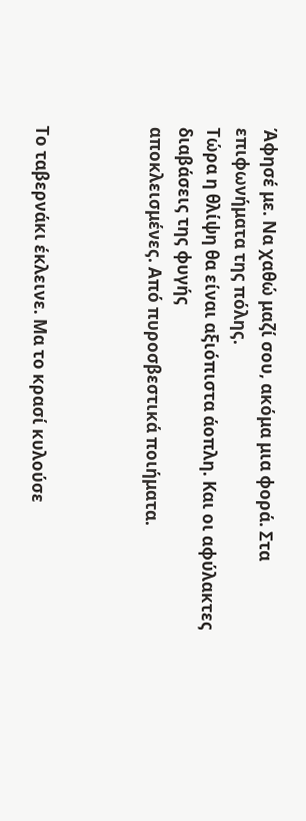Άφησέ με. Να χαθώ μαζί σου, ακόμα μια φορά. Στα επιφωνήματα της πόλης.
Τώρα η θλίψη θα είναι αξιόπιστα άοπλη. Και οι αφύλακτες διαβάσεις της φυγής
αποκλεισμένες. Από πυροσβεστικά ποιήματα.



Το ταβερνάκι έκλεινε. Μα το κρασί κυλούσε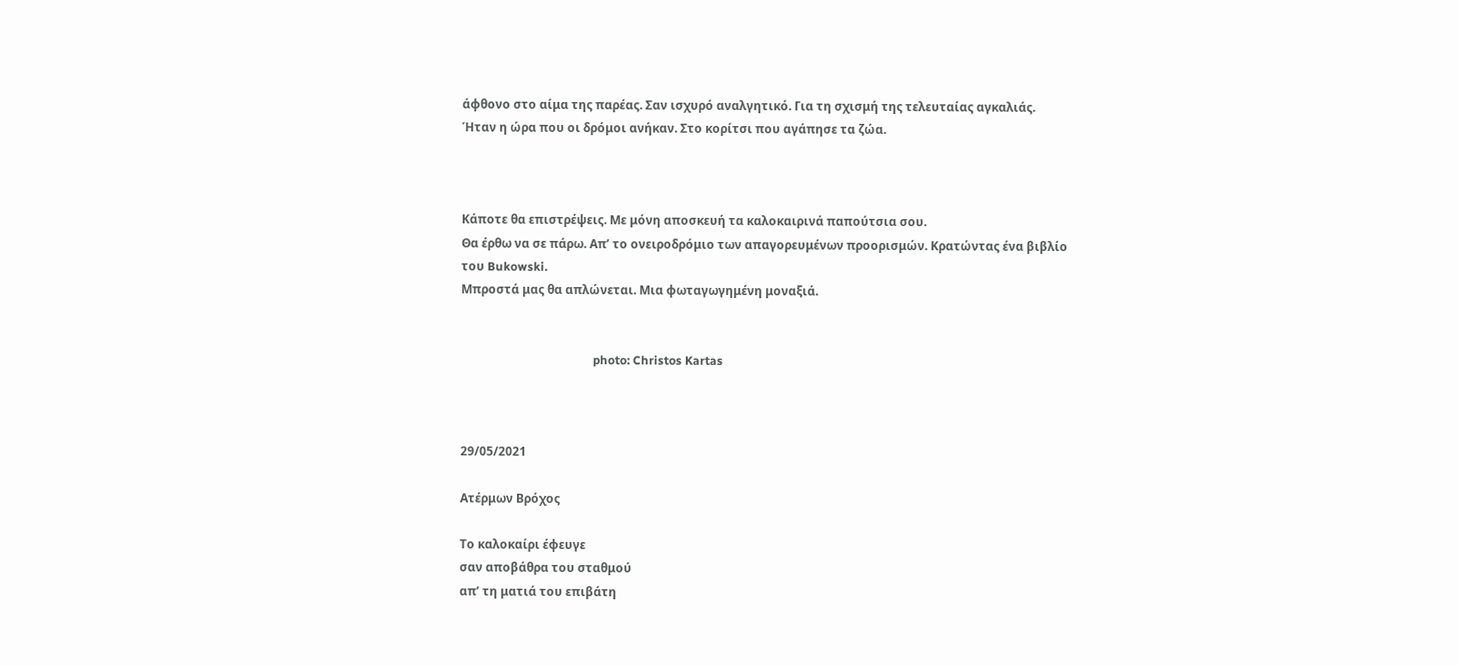άφθονο στο αίμα της παρέας. Σαν ισχυρό αναλγητικό. Για τη σχισμή της τελευταίας αγκαλιάς.
Ήταν η ώρα που οι δρόμοι ανήκαν. Στο κορίτσι που αγάπησε τα ζώα.



Κάποτε θα επιστρέψεις. Με μόνη αποσκευή τα καλοκαιρινά παπούτσια σου.
Θα έρθω να σε πάρω. Απ’ το ονειροδρόμιο των απαγορευμένων προορισμών. Κρατώντας ένα βιβλίο του Bukowski.
Μπροστά μας θα απλώνεται. Μια φωταγωγημένη μοναξιά.


                                            photo: Christos Kartas



29/05/2021

Ατέρμων Βρόχος

Το καλοκαίρι έφευγε
σαν αποβάθρα του σταθμού
απ’ τη ματιά του επιβάτη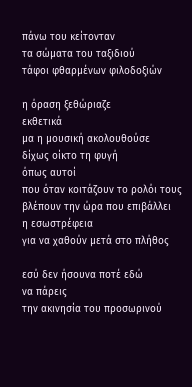πάνω του κείτονταν
τα σώματα του ταξιδιού
τάφοι φθαρμένων φιλοδοξιών

η όραση ξεθώριαζε
εκθετικά
μα η μουσική ακολουθούσε
δίχως οίκτο τη φυγή
όπως αυτοί
που όταν κοιτάζουν το ρολόι τους
βλέπουν την ώρα που επιβάλλει
η εσωστρέφεια
για να χαθούν μετά στο πλήθος

εσύ δεν ήσουνα ποτέ εδώ
να πάρεις
την ακινησία του προσωρινού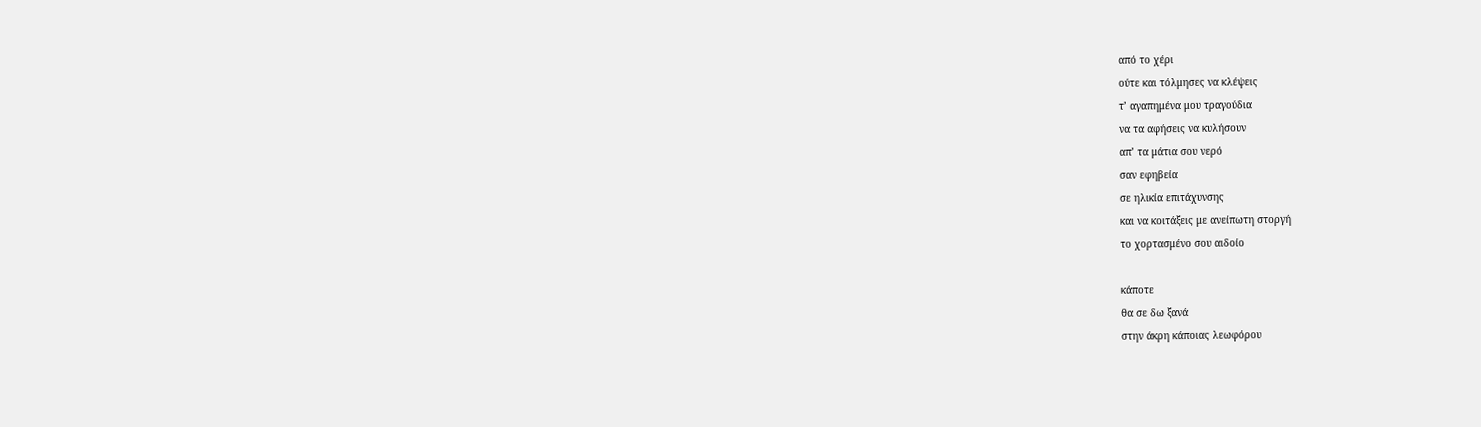από το χέρι
ούτε και τόλμησες να κλέψεις
τ’ αγαπημένα μου τραγούδια
να τα αφήσεις να κυλήσουν
απ’ τα μάτια σου νερό
σαν εφηβεία
σε ηλικία επιτάχυνσης
και να κοιτάξεις με ανείπωτη στοργή
το χορτασμένο σου αιδοίο

κάποτε
θα σε δω ξανά
στην άκρη κάποιας λεωφόρου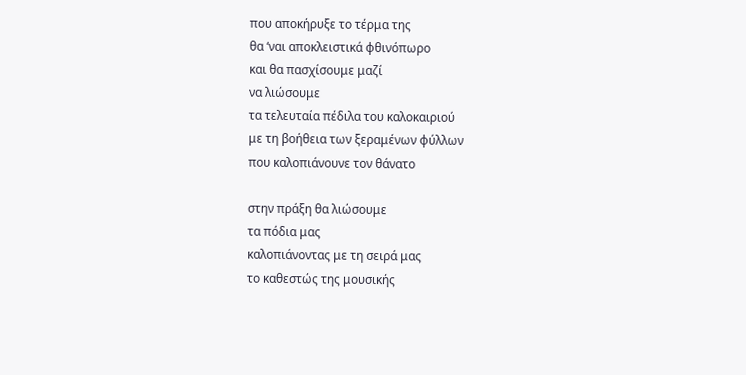που αποκήρυξε το τέρμα της
θα ‘ναι αποκλειστικά φθινόπωρο
και θα πασχίσουμε μαζί
να λιώσουμε
τα τελευταία πέδιλα του καλοκαιριού
με τη βοήθεια των ξεραμένων φύλλων
που καλοπιάνουνε τον θάνατο

στην πράξη θα λιώσουμε
τα πόδια μας
καλοπιάνοντας με τη σειρά μας
το καθεστώς της μουσικής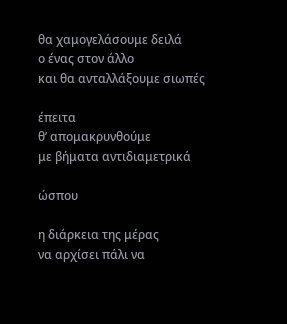θα χαμογελάσουμε δειλά
ο ένας στον άλλο
και θα ανταλλάξουμε σιωπές

έπειτα
θ’ απομακρυνθούμε
με βήματα αντιδιαμετρικά

ώσπου

η διάρκεια της μέρας
να αρχίσει πάλι να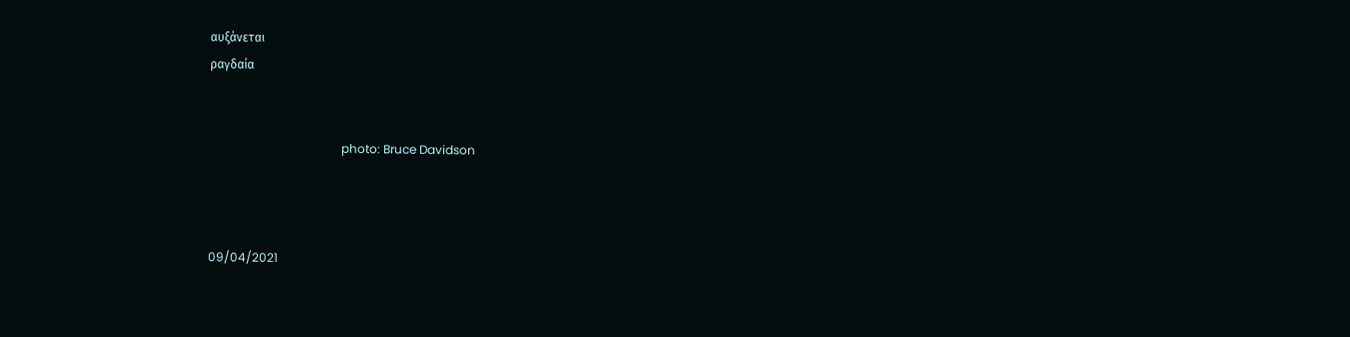αυξάνεται
ραγδαία


                                            photo: Bruce Davidson



09/04/2021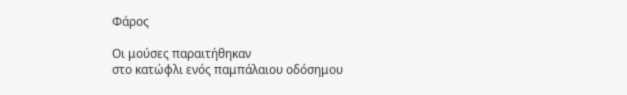Φάρος

Οι μούσες παραιτήθηκαν
στο κατώφλι ενός παμπάλαιου οδόσημου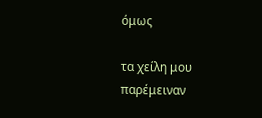όμως

τα χείλη μου παρέμειναν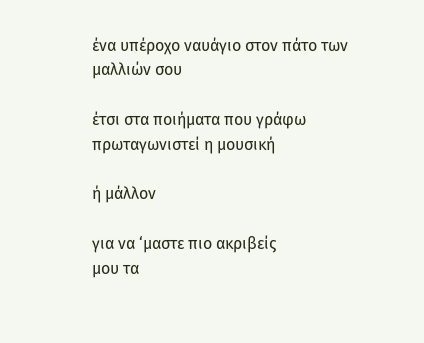ένα υπέροχο ναυάγιο στον πάτο των μαλλιών σου

έτσι στα ποιήματα που γράφω
πρωταγωνιστεί η μουσική

ή μάλλον

για να ‘μαστε πιο ακριβείς
μου τα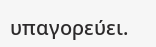υπαγορεύει.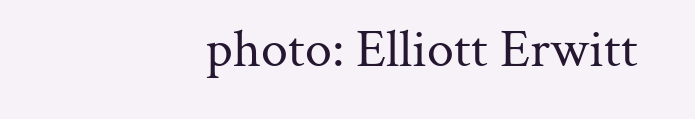photo: Elliott Erwitt